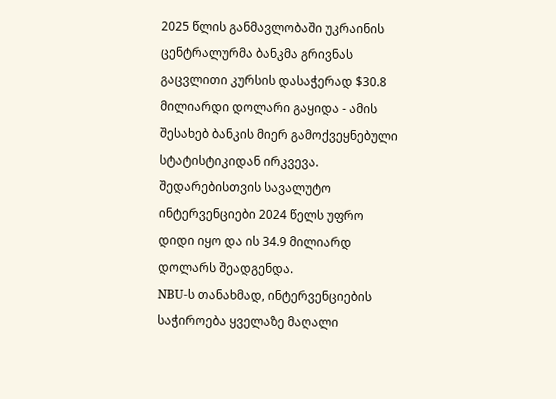2025 წლის განმავლობაში უკრაინის ცენტრალურმა ბანკმა გრივნას გაცვლითი კურსის დასაჭერად $30.8 მილიარდი დოლარი გაყიდა - ამის შესახებ ბანკის მიერ გამოქვეყნებული სტატისტიკიდან ირკვევა. შედარებისთვის სავალუტო ინტერვენციები 2024 წელს უფრო დიდი იყო და ის 34.9 მილიარდ დოლარს შეადგენდა.
NBU-ს თანახმად, ინტერვენციების საჭიროება ყველაზე მაღალი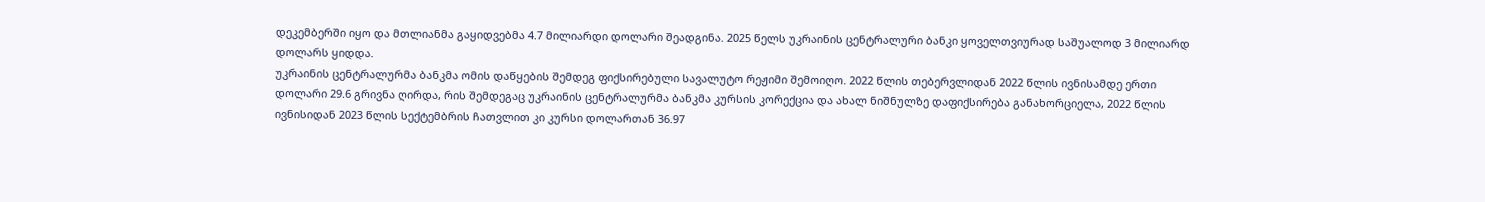დეკემბერში იყო და მთლიანმა გაყიდვებმა 4.7 მილიარდი დოლარი შეადგინა. 2025 წელს უკრაინის ცენტრალური ბანკი ყოველთვიურად საშუალოდ 3 მილიარდ დოლარს ყიდდა.
უკრაინის ცენტრალურმა ბანკმა ომის დაწყების შემდეგ ფიქსირებული სავალუტო რეჟიმი შემოიღო. 2022 წლის თებერვლიდან 2022 წლის ივნისამდე ერთი დოლარი 29.6 გრივნა ღირდა, რის შემდეგაც უკრაინის ცენტრალურმა ბანკმა კურსის კორექცია და ახალ ნიშნულზე დაფიქსირება განახორციელა, 2022 წლის ივნისიდან 2023 წლის სექტემბრის ჩათვლით კი კურსი დოლართან 36.97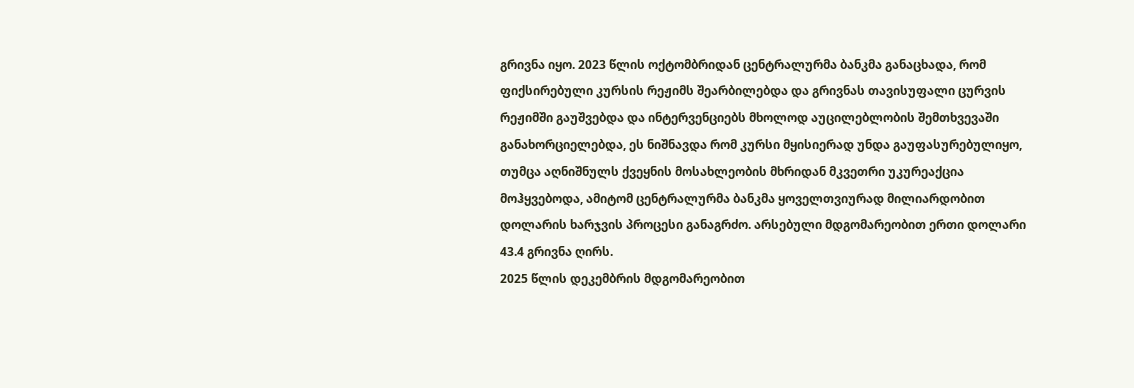გრივნა იყო. 2023 წლის ოქტომბრიდან ცენტრალურმა ბანკმა განაცხადა, რომ ფიქსირებული კურსის რეჟიმს შეარბილებდა და გრივნას თავისუფალი ცურვის რეჟიმში გაუშვებდა და ინტერვენციებს მხოლოდ აუცილებლობის შემთხვევაში განახორციელებდა, ეს ნიშნავდა რომ კურსი მყისიერად უნდა გაუფასურებულიყო, თუმცა აღნიშნულს ქვეყნის მოსახლეობის მხრიდან მკვეთრი უკურეაქცია მოჰყვებოდა, ამიტომ ცენტრალურმა ბანკმა ყოველთვიურად მილიარდობით დოლარის ხარჯვის პროცესი განაგრძო. არსებული მდგომარეობით ერთი დოლარი 43.4 გრივნა ღირს.
2025 წლის დეკემბრის მდგომარეობით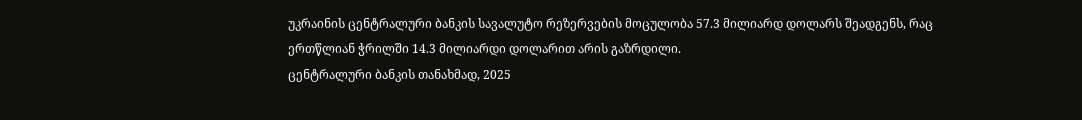უკრაინის ცენტრალური ბანკის სავალუტო რეზერვების მოცულობა 57.3 მილიარდ დოლარს შეადგენს, რაც ერთწლიან ჭრილში 14.3 მილიარდი დოლარით არის გაზრდილი.
ცენტრალური ბანკის თანახმად, 2025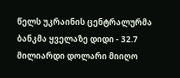წელს უკრაინის ცენტრალურმა ბანკმა ყველაზე დიდი - 32.7 მილიარდი დოლარი მიიღო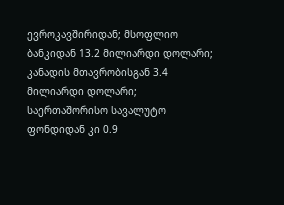ევროკავშირიდან; მსოფლიო ბანკიდან 13.2 მილიარდი დოლარი; კანადის მთავრობისგან 3.4 მილიარდი დოლარი; საერთაშორისო სავალუტო ფონდიდან კი 0.9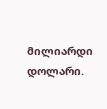მილიარდი დოლარი.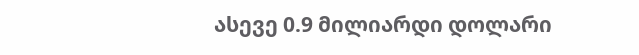ასევე 0.9 მილიარდი დოლარი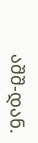აშშ-დან.